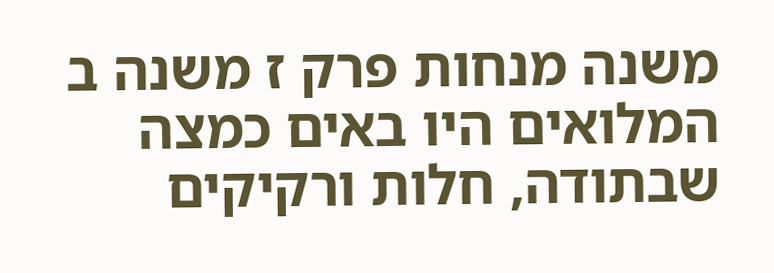משנה מנחות פרק ז משנה ב
המלואים היו באים כמצה שבתודה, חלות ורקיקים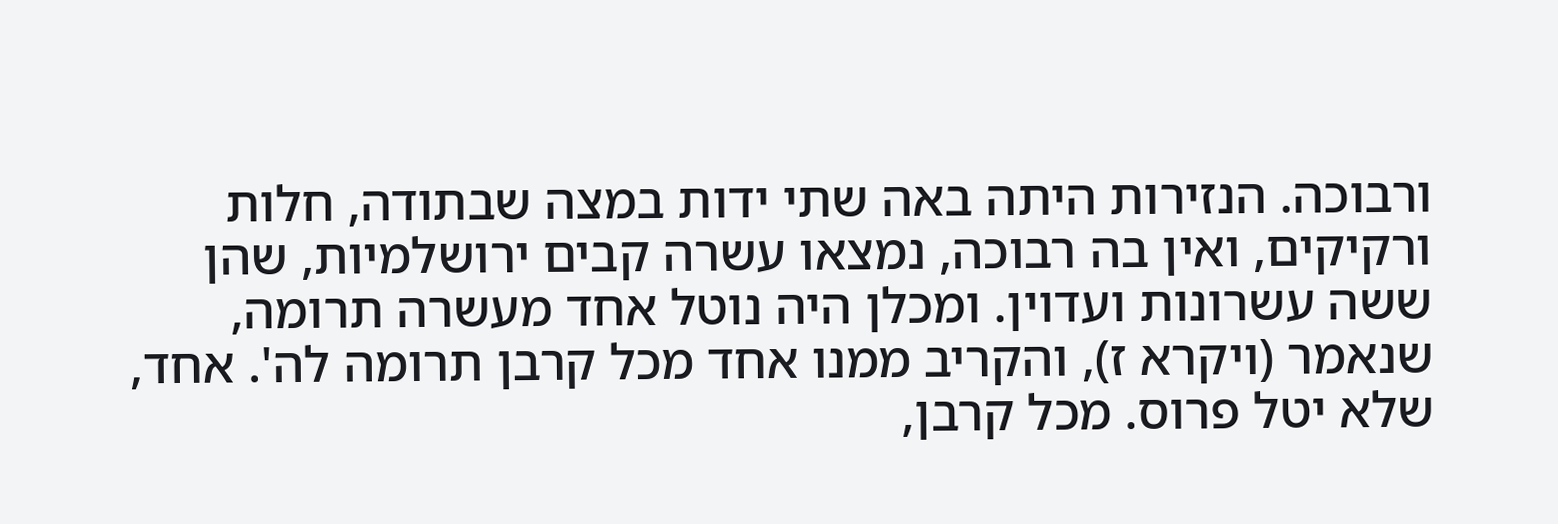ורבוכה. הנזירות היתה באה שתי ידות במצה שבתודה, חלות ורקיקים, ואין בה רבוכה, נמצאו עשרה קבים ירושלמיות, שהן ששה עשרונות ועדוין. ומכלן היה נוטל אחד מעשרה תרומה, שנאמר (ויקרא ז), והקריב ממנו אחד מכל קרבן תרומה לה'. אחד, שלא יטל פרוס. מכל קרבן,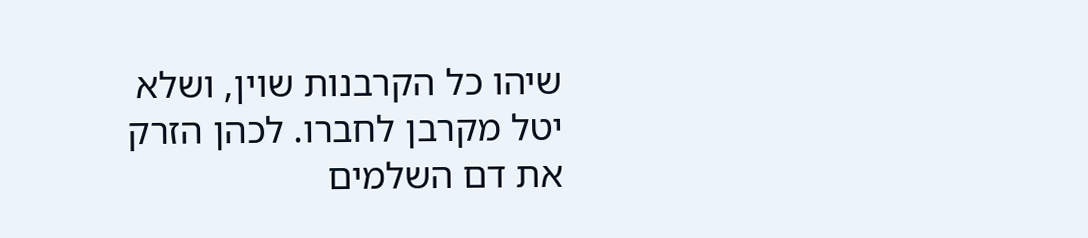שיהו כל הקרבנות שוין, ושלא יטל מקרבן לחברו. לכהן הזרק את דם השלמים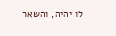לו יהיה, והשאר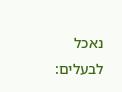נאכל לבעלים: